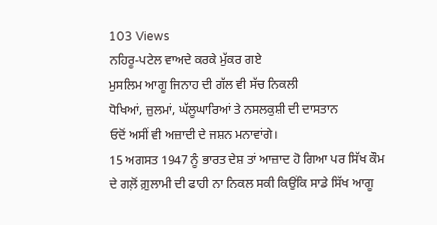103 Views
ਨਹਿਰੂ-ਪਟੇਲ ਵਾਅਦੇ ਕਰਕੇ ਮੁੱਕਰ ਗਏ
ਮੁਸਲਿਮ ਆਗੂ ਜਿਨਾਹ ਦੀ ਗੱਲ ਵੀ ਸੱਚ ਨਿਕਲੀ
ਧੋਖਿਆਂ, ਜ਼ੁਲਮਾਂ, ਘੱਲੂਘਾਰਿਆਂ ਤੇ ਨਸਲਕੁਸ਼ੀ ਦੀ ਦਾਸਤਾਨ
ਓਦੋਂ ਅਸੀਂ ਵੀ ਅਜ਼ਾਦੀ ਦੇ ਜਸ਼ਨ ਮਨਾਵਾਂਗੇ।
15 ਅਗਸਤ 1947 ਨੂੰ ਭਾਰਤ ਦੇਸ਼ ਤਾਂ ਆਜ਼ਾਦ ਹੋ ਗਿਆ ਪਰ ਸਿੱਖ ਕੌਮ ਦੇ ਗਲ਼ੋਂ ਗ਼ੁਲਾਮੀ ਦੀ ਫਾਹੀ ਨਾ ਨਿਕਲ ਸਕੀ ਕਿਉਂਕਿ ਸਾਡੇ ਸਿੱਖ ਆਗੂ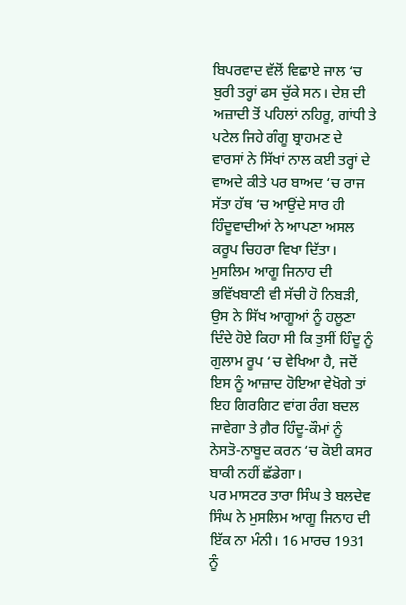ਬਿਪਰਵਾਦ ਵੱਲੋਂ ਵਿਛਾਏ ਜਾਲ ‘ਚ ਬੁਰੀ ਤਰ੍ਹਾਂ ਫਸ ਚੁੱਕੇ ਸਨ। ਦੇਸ਼ ਦੀ ਅਜ਼ਾਦੀ ਤੋਂ ਪਹਿਲਾਂ ਨਹਿਰੂ, ਗਾਂਧੀ ਤੇ ਪਟੇਲ ਜਿਹੇ ਗੰਗੂ ਬ੍ਰਾਹਮਣ ਦੇ ਵਾਰਸਾਂ ਨੇ ਸਿੱਖਾਂ ਨਾਲ ਕਈ ਤਰ੍ਹਾਂ ਦੇ ਵਾਅਦੇ ਕੀਤੇ ਪਰ ਬਾਅਦ ‘ਚ ਰਾਜ ਸੱਤਾ ਹੱਥ ‘ਚ ਆਉਂਦੇ ਸਾਰ ਹੀ ਹਿੰਦੂਵਾਦੀਆਂ ਨੇ ਆਪਣਾ ਅਸਲ ਕਰੂਪ ਚਿਹਰਾ ਵਿਖਾ ਦਿੱਤਾ।
ਮੁਸਲਿਮ ਆਗੂ ਜਿਨਾਹ ਦੀ ਭਵਿੱਖਬਾਣੀ ਵੀ ਸੱਚੀ ਹੋ ਨਿਬੜੀ, ਉਸ ਨੇ ਸਿੱਖ ਆਗੂਆਂ ਨੂੰ ਹਲੂਣਾ ਦਿੰਦੇ ਹੋਏ ਕਿਹਾ ਸੀ ਕਿ ਤੁਸੀਂ ਹਿੰਦੂ ਨੂੰ ਗੁਲਾਮ ਰੂਪ ‘ਚ ਵੇਖਿਆ ਹੈ, ਜਦੋਂ ਇਸ ਨੂੰ ਆਜ਼ਾਦ ਹੋਇਆ ਵੇਖੋਗੇ ਤਾਂ ਇਹ ਗਿਰਗਿਟ ਵਾਂਗ ਰੰਗ ਬਦਲ ਜਾਵੇਗਾ ਤੇ ਗ਼ੈਰ ਹਿੰਦੂ-ਕੌਮਾਂ ਨੂੰ ਨੇਸਤੋ-ਨਾਬੂਦ ਕਰਨ ‘ਚ ਕੋਈ ਕਸਰ ਬਾਕੀ ਨਹੀਂ ਛੱਡੇਗਾ।
ਪਰ ਮਾਸਟਰ ਤਾਰਾ ਸਿੰਘ ਤੇ ਬਲਦੇਵ ਸਿੰਘ ਨੇ ਮੁਸਲਿਮ ਆਗੂ ਜਿਨਾਹ ਦੀ ਇੱਕ ਨਾ ਮੰਨੀ। 16 ਮਾਰਚ 1931 ਨੂੰ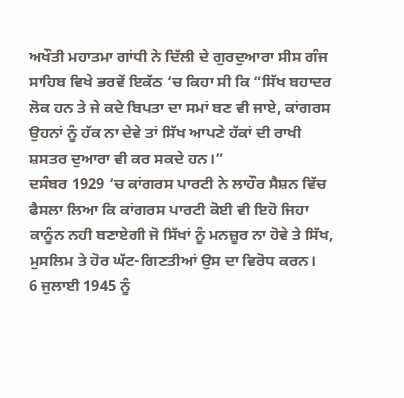ਅਖੌਤੀ ਮਹਾਤਮਾ ਗਾਂਧੀ ਨੇ ਦਿੱਲੀ ਦੇ ਗੁਰਦੁਆਰਾ ਸੀਸ ਗੰਜ ਸਾਹਿਬ ਵਿਖੇ ਭਰਵੇਂ ਇਕੱਠ ‘ਚ ਕਿਹਾ ਸੀ ਕਿ “ਸਿੱਖ ਬਹਾਦਰ ਲੋਕ ਹਨ ਤੇ ਜੇ ਕਦੇ ਬਿਪਤਾ ਦਾ ਸਮਾਂ ਬਣ ਵੀ ਜਾਏ, ਕਾਂਗਰਸ ਉਹਨਾਂ ਨੂੰ ਹੱਕ ਨਾ ਦੇਵੇ ਤਾਂ ਸਿੱਖ ਆਪਣੇ ਹੱਕਾਂ ਦੀ ਰਾਖੀ ਸ਼ਸਤਰ ਦੁਆਰਾ ਵੀ ਕਰ ਸਕਦੇ ਹਨ।”
ਦਸੰਬਰ 1929 ‘ਚ ਕਾਂਗਰਸ ਪਾਰਟੀ ਨੇ ਲਾਹੌਰ ਸੈਸ਼ਨ ਵਿੱਚ ਫੈਸਲਾ ਲਿਆ ਕਿ ਕਾਂਗਰਸ ਪਾਰਟੀ ਕੋਈ ਵੀ ਇਹੋ ਜਿਹਾ ਕਾਨੂੰਨ ਨਹੀ ਬਣਾਏਗੀ ਜੋ ਸਿੱਖਾਂ ਨੂੰ ਮਨਜ਼ੂਰ ਨਾ ਹੋਵੇ ਤੇ ਸਿੱਖ, ਮੁਸਲਿਮ ਤੇ ਹੋਰ ਘੱਟ-ਗਿਣਤੀਆਂ ਉਸ ਦਾ ਵਿਰੋਧ ਕਰਨ।
6 ਜੁਲਾਈ 1945 ਨੂੰ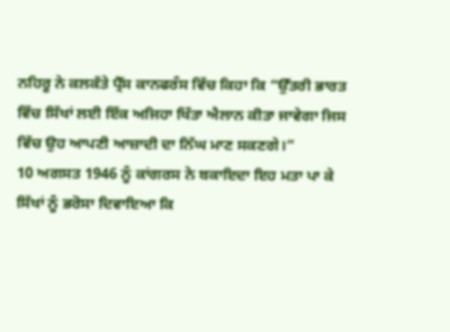ਨਹਿਰੂ ਨੇ ਕਲਕੱਤੇ ਪ੍ਰੈੱਸ ਕਾਨਫਰੰਸ ਵਿੱਚ ਕਿਹਾ ਕਿ “ਉੱਤਰੀ ਭਾਰਤ ਵਿੱਚ ਸਿੱਖਾਂ ਲਈ ਇੱਕ ਅਜਿਹਾ ਖਿੱਤਾ ਐਲਾਨ ਕੀਤਾ ਜਾਵੇਗਾ ਜਿਸ ਵਿੱਚ ਉਹ ਆਪਣੀ ਆਜ਼ਾਦੀ ਦਾ ਨਿੱਘ ਮਾਣ ਸਕਣਗੇ।”
10 ਅਗਸਤ 1946 ਨੂੰ ਕਾਂਗਰਸ ਨੇ ਬਕਾਇਦਾ ਇਹ ਮਤਾ ਪਾ ਕੇ ਸਿੱਖਾਂ ਨੂੰ ਭਰੋਸਾ ਦਿਵਾਇਆ ਕਿ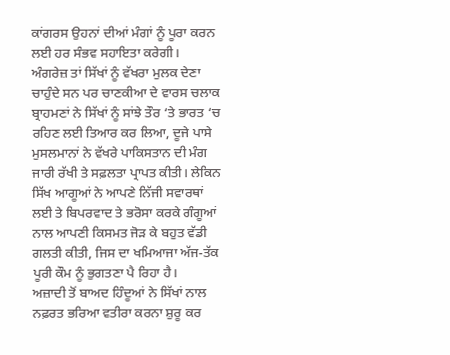ਕਾਂਗਰਸ ਉਹਨਾਂ ਦੀਆਂ ਮੰਗਾਂ ਨੂੰ ਪੂਰਾ ਕਰਨ ਲਈ ਹਰ ਸੰਭਵ ਸਹਾਇਤਾ ਕਰੇਗੀ।
ਅੰਗਰੇਜ਼ ਤਾਂ ਸਿੱਖਾਂ ਨੂੰ ਵੱਖਰਾ ਮੁਲਕ ਦੇਣਾ ਚਾਹੁੰਦੇ ਸਨ ਪਰ ਚਾਣਕੀਆ ਦੇ ਵਾਰਸ ਚਲਾਕ ਬ੍ਰਾਹਮਣਾਂ ਨੇ ਸਿੱਖਾਂ ਨੂੰ ਸਾਂਝੇ ਤੌਰ ‘ਤੇ ਭਾਰਤ ‘ਚ ਰਹਿਣ ਲਈ ਤਿਆਰ ਕਰ ਲਿਆ, ਦੂਜੇ ਪਾਸੇ ਮੁਸਲਮਾਨਾਂ ਨੇ ਵੱਖਰੇ ਪਾਕਿਸਤਾਨ ਦੀ ਮੰਗ ਜਾਰੀ ਰੱਖੀ ਤੇ ਸਫ਼ਲਤਾ ਪ੍ਰਾਪਤ ਕੀਤੀ। ਲੇਕਿਨ ਸਿੱਖ ਆਗੂਆਂ ਨੇ ਆਪਣੇ ਨਿੱਜੀ ਸਵਾਰਥਾਂ ਲਈ ਤੇ ਬਿਪਰਵਾਦ ਤੇ ਭਰੋਸਾ ਕਰਕੇ ਗੰਗੂਆਂ ਨਾਲ ਆਪਣੀ ਕਿਸਮਤ ਜੋੜ ਕੇ ਬਹੁਤ ਵੱਡੀ ਗਲਤੀ ਕੀਤੀ, ਜਿਸ ਦਾ ਖਮਿਆਜਾ ਅੱਜ-ਤੱਕ ਪੂਰੀ ਕੌਮ ਨੂੰ ਭੁਗਤਣਾ ਪੈ ਰਿਹਾ ਹੈ।
ਅਜ਼ਾਦੀ ਤੋਂ ਬਾਅਦ ਹਿੰਦੂਆਂ ਨੇ ਸਿੱਖਾਂ ਨਾਲ ਨਫ਼ਰਤ ਭਰਿਆ ਵਤੀਰਾ ਕਰਨਾ ਸ਼ੁਰੂ ਕਰ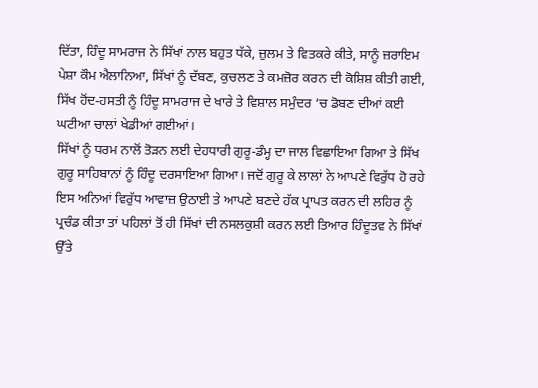ਦਿੱਤਾ, ਹਿੰਦੂ ਸਾਮਰਾਜ ਨੇ ਸਿੱਖਾਂ ਨਾਲ ਬਹੁਤ ਧੱਕੇ, ਜ਼ੁਲਮ ਤੇ ਵਿਤਕਰੇ ਕੀਤੇ, ਸਾਨੂੰ ਜ਼ਰਾਇਮ ਪੇਸ਼ਾ ਕੌਮ ਐਲਾਨਿਆ, ਸਿੱਖਾਂ ਨੂੰ ਦੱਬਣ, ਕੁਚਲਣ ਤੇ ਕਮਜ਼ੋਰ ਕਰਨ ਦੀ ਕੋਸ਼ਿਸ਼ ਕੀਤੀ ਗਈ, ਸਿੱਖ ਹੋਂਦ-ਹਸਤੀ ਨੂੰ ਹਿੰਦੂ ਸਾਮਰਾਜ ਦੇ ਖਾਰੇ ਤੇ ਵਿਸ਼ਾਲ ਸਮੁੰਦਰ ‘ਚ ਡੋਬਣ ਦੀਆਂ ਕਈ ਘਟੀਆ ਚਾਲਾਂ ਖੇਡੀਆਂ ਗਈਆਂ।
ਸਿੱਖਾਂ ਨੂੰ ਧਰਮ ਨਾਲੋਂ ਤੋੜਨ ਲਈ ਦੇਹਧਾਰੀ ਗੁਰੂ-ਡੰਮ੍ਹ ਦਾ ਜਾਲ ਵਿਛਾਇਆ ਗਿਆ ਤੇ ਸਿੱਖ ਗੁਰੂ ਸਾਹਿਬਾਨਾਂ ਨੂੰ ਹਿੰਦੂ ਦਰਸਾਇਆ ਗਿਆ। ਜਦੋਂ ਗੁਰੂ ਕੇ ਲਾਲਾਂ ਨੇ ਆਪਣੇ ਵਿਰੁੱਧ ਹੋ ਰਹੇ ਇਸ ਅਨਿਆਂ ਵਿਰੁੱਧ ਆਵਾਜ਼ ਉਠਾਈ ਤੇ ਆਪਣੇ ਬਣਦੇ ਹੱਕ ਪ੍ਰਾਪਤ ਕਰਨ ਦੀ ਲਹਿਰ ਨੂੰ ਪ੍ਰਚੰਡ ਕੀਤਾ ਤਾਂ ਪਹਿਲਾਂ ਤੋਂ ਹੀ ਸਿੱਖਾਂ ਦੀ ਨਸਲਕੁਸ਼ੀ ਕਰਨ ਲਈ ਤਿਆਰ ਹਿੰਦੂਤਵ ਨੇ ਸਿੱਖਾਂ ਉੱਤੇ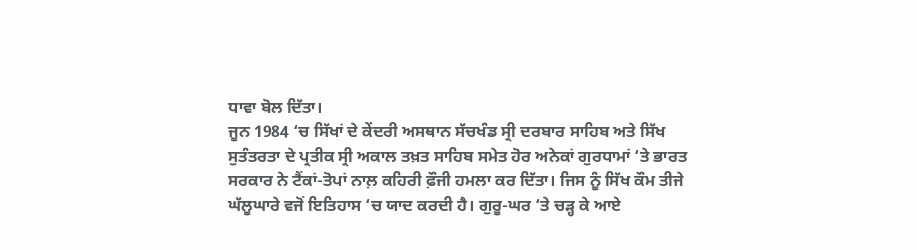ਧਾਵਾ ਬੋਲ ਦਿੱਤਾ।
ਜੂਨ 1984 ‘ਚ ਸਿੱਖਾਂ ਦੇ ਕੇਂਦਰੀ ਅਸਥਾਨ ਸੱਚਖੰਡ ਸ੍ਰੀ ਦਰਬਾਰ ਸਾਹਿਬ ਅਤੇ ਸਿੱਖ ਸੁਤੰਤਰਤਾ ਦੇ ਪ੍ਰਤੀਕ ਸ੍ਰੀ ਅਕਾਲ ਤਖ਼ਤ ਸਾਹਿਬ ਸਮੇਤ ਹੋਰ ਅਨੇਕਾਂ ਗੁਰਧਾਮਾਂ ‘ਤੇ ਭਾਰਤ ਸਰਕਾਰ ਨੇ ਟੈਂਕਾਂ-ਤੋਪਾਂ ਨਾਲ਼ ਕਹਿਰੀ ਫ਼ੌਜੀ ਹਮਲਾ ਕਰ ਦਿੱਤਾ। ਜਿਸ ਨੂੰ ਸਿੱਖ ਕੌਮ ਤੀਜੇ ਘੱਲੂਘਾਰੇ ਵਜੋਂ ਇਤਿਹਾਸ ‘ਚ ਯਾਦ ਕਰਦੀ ਹੈ। ਗੁਰੂ-ਘਰ ‘ਤੇ ਚੜ੍ਹ ਕੇ ਆਏ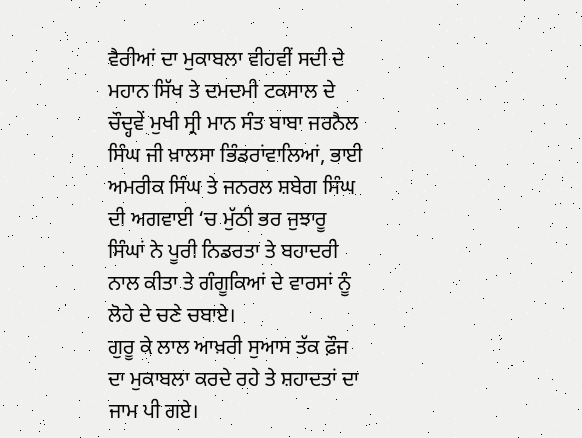ਵੈਰੀਆਂ ਦਾ ਮੁਕਾਬਲਾ ਵੀਹਵੀਂ ਸਦੀ ਦੇ ਮਹਾਨ ਸਿੱਖ ਤੇ ਦਮਦਮੀ ਟਕਸਾਲ ਦੇ ਚੌਦ੍ਹਵੇਂ ਮੁਖੀ ਸ੍ਰੀ ਮਾਨ ਸੰਤ ਬਾਬਾ ਜਰਨੈਲ ਸਿੰਘ ਜੀ ਖ਼ਾਲਸਾ ਭਿੰਡਰਾਂਵਾਲਿਆਂ, ਭਾਈ ਅਮਰੀਕ ਸਿੰਘ ਤੇ ਜਨਰਲ ਸ਼ਬੇਗ ਸਿੰਘ ਦੀ ਅਗਵਾਈ ‘ਚ ਮੁੱਠੀ ਭਰ ਜੁਝਾਰੂ ਸਿੰਘਾਂ ਨੇ ਪੂਰੀ ਨਿਡਰਤਾ ਤੇ ਬਹਾਦਰੀ ਨਾਲ ਕੀਤਾ ਤੇ ਗੰਗੂਕਿਆਂ ਦੇ ਵਾਰਸਾਂ ਨੂੰ ਲੋਹੇ ਦੇ ਚਣੇ ਚਬਾਏ।
ਗੁਰੂ ਕੇ ਲਾਲ ਆਖ਼ਰੀ ਸੁਆਸ ਤੱਕ ਫ਼ੌਜ ਦਾ ਮੁਕਾਬਲਾ ਕਰਦੇ ਰਹੇ ਤੇ ਸ਼ਹਾਦਤਾਂ ਦਾ ਜਾਮ ਪੀ ਗਏ।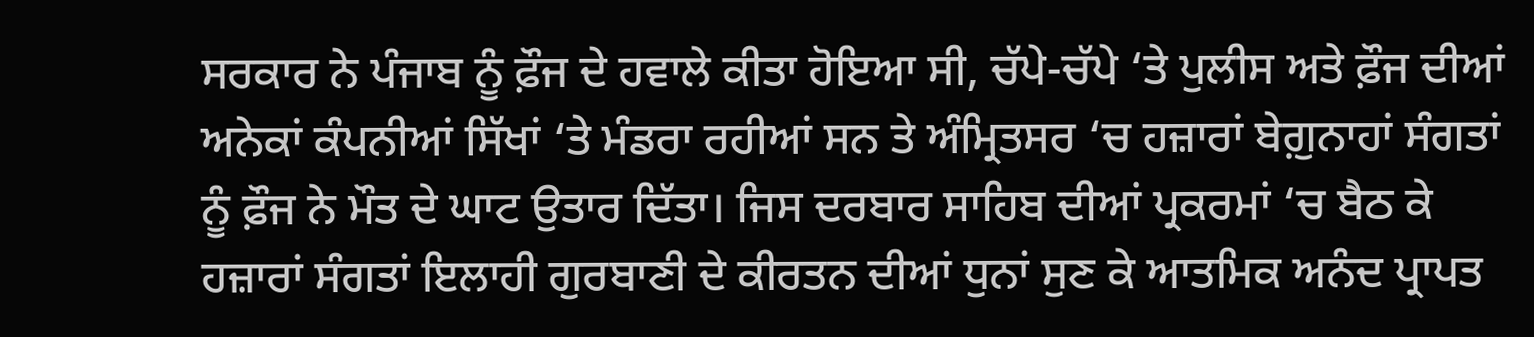ਸਰਕਾਰ ਨੇ ਪੰਜਾਬ ਨੂੰ ਫ਼ੌਜ ਦੇ ਹਵਾਲੇ ਕੀਤਾ ਹੋਇਆ ਸੀ, ਚੱਪੇ-ਚੱਪੇ ‘ਤੇ ਪੁਲੀਸ ਅਤੇ ਫ਼ੌਜ ਦੀਆਂ ਅਨੇਕਾਂ ਕੰਪਨੀਆਂ ਸਿੱਖਾਂ ‘ਤੇ ਮੰਡਰਾ ਰਹੀਆਂ ਸਨ ਤੇ ਅੰਮ੍ਰਿਤਸਰ ‘ਚ ਹਜ਼ਾਰਾਂ ਬੇਗ਼ੁਨਾਹਾਂ ਸੰਗਤਾਂ ਨੂੰ ਫ਼ੌਜ ਨੇ ਮੌਤ ਦੇ ਘਾਟ ਉਤਾਰ ਦਿੱਤਾ। ਜਿਸ ਦਰਬਾਰ ਸਾਹਿਬ ਦੀਆਂ ਪ੍ਰਕਰਮਾਂ ‘ਚ ਬੈਠ ਕੇ ਹਜ਼ਾਰਾਂ ਸੰਗਤਾਂ ਇਲਾਹੀ ਗੁਰਬਾਣੀ ਦੇ ਕੀਰਤਨ ਦੀਆਂ ਧੁਨਾਂ ਸੁਣ ਕੇ ਆਤਮਿਕ ਅਨੰਦ ਪ੍ਰਾਪਤ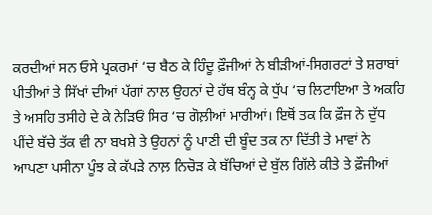ਕਰਦੀਆਂ ਸਨ ਓਸੇ ਪ੍ਰਕਰਮਾਂ ‘ਚ ਬੈਠ ਕੇ ਹਿੰਦੂ ਫ਼ੌਜੀਆਂ ਨੇ ਬੀੜੀਆਂ-ਸਿਗਰਟਾਂ ਤੇ ਸ਼ਰਾਬਾਂ ਪੀਤੀਆਂ ਤੇ ਸਿੱਖਾਂ ਦੀਆਂ ਪੱਗਾਂ ਨਾਲ ਉਹਨਾਂ ਦੇ ਹੱਥ ਬੰਨ੍ਹ ਕੇ ਧੁੱਪ ‘ਚ ਲਿਟਾਇਆ ਤੇ ਅਕਹਿ ਤੇ ਅਸਹਿ ਤਸੀਹੇ ਦੇ ਕੇ ਨੇੜਿਓਂ ਸਿਰ ‘ਚ ਗੋਲ਼ੀਆਂ ਮਾਰੀਆਂ। ਇਥੋਂ ਤਕ ਕਿ ਫ਼ੌਜ ਨੇ ਦੁੱਧ ਪੀਂਦੇ ਬੱਚੇ ਤੱਕ ਵੀ ਨਾ ਬਖਸ਼ੇ ਤੇ ਉਹਨਾਂ ਨੂੰ ਪਾਣੀ ਦੀ ਬੂੰਦ ਤਕ ਨਾ ਦਿੱਤੀ ਤੇ ਮਾਵਾਂ ਨੇ ਆਪਣਾ ਪਸੀਨਾ ਪੂੰਝ ਕੇ ਕੱਪੜੇ ਨਾਲ਼ ਨਿਚੋੜ ਕੇ ਬੱਚਿਆਂ ਦੇ ਬੁੱਲ ਗਿੱਲੇ ਕੀਤੇ ਤੇ ਫ਼ੌਜੀਆਂ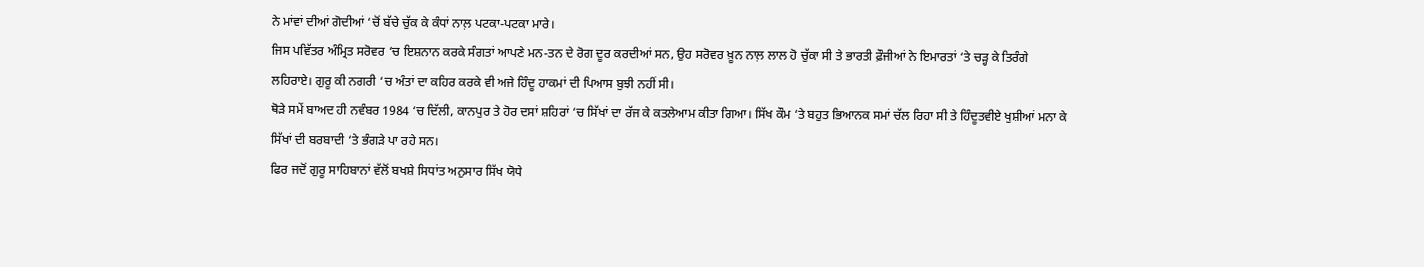ਨੇ ਮਾਂਵਾਂ ਦੀਆਂ ਗੋਦੀਆਂ ‘ਚੋਂ ਬੱਚੇ ਚੁੱਕ ਕੇ ਕੰਧਾਂ ਨਾਲ਼ ਪਟਕਾ-ਪਟਕਾ ਮਾਰੇ।
ਜਿਸ ਪਵਿੱਤਰ ਅੰਮ੍ਰਿਤ ਸਰੋਵਰ ‘ਚ ਇਸ਼ਨਾਨ ਕਰਕੇ ਸੰਗਤਾਂ ਆਪਣੇ ਮਨ-ਤਨ ਦੇ ਰੋਗ ਦੂਰ ਕਰਦੀਆਂ ਸਨ, ਉਹ ਸਰੋਵਰ ਖ਼ੂਨ ਨਾਲ਼ ਲਾਲ ਹੋ ਚੁੱਕਾ ਸੀ ਤੇ ਭਾਰਤੀ ਫ਼ੌਜੀਆਂ ਨੇ ਇਮਾਰਤਾਂ ‘ਤੇ ਚੜ੍ਹ ਕੇ ਤਿਰੰਗੇ ਲਹਿਰਾਏ। ਗੁਰੂ ਕੀ ਨਗਰੀ ‘ਚ ਅੰਤਾਂ ਦਾ ਕਹਿਰ ਕਰਕੇ ਵੀ ਅਜੇ ਹਿੰਦੂ ਹਾਕਮਾਂ ਦੀ ਪਿਆਸ ਬੁਝੀ ਨਹੀਂ ਸੀ।
ਥੋੜੇ ਸਮੇਂ ਬਾਅਦ ਹੀ ਨਵੰਬਰ 1984 ‘ਚ ਦਿੱਲੀ, ਕਾਨਪੁਰ ਤੇ ਹੋਰ ਦਸਾਂ ਸ਼ਹਿਰਾਂ ‘ਚ ਸਿੱਖਾਂ ਦਾ ਰੱਜ ਕੇ ਕਤਲੇਆਮ ਕੀਤਾ ਗਿਆ। ਸਿੱਖ ਕੌਮ ‘ਤੇ ਬਹੁਤ ਭਿਆਨਕ ਸਮਾਂ ਚੱਲ ਰਿਹਾ ਸੀ ਤੇ ਹਿੰਦੂਤਵੀਏ ਖੁਸ਼ੀਆਂ ਮਨਾ ਕੇ ਸਿੱਖਾਂ ਦੀ ਬਰਬਾਦੀ ‘ਤੇ ਭੰਗੜੇ ਪਾ ਰਹੇ ਸਨ।
ਫਿਰ ਜਦੋਂ ਗੁਰੂ ਸਾਹਿਬਾਨਾਂ ਵੱਲੋਂ ਬਖਸ਼ੇ ਸਿਧਾਂਤ ਅਨੁਸਾਰ ਸਿੱਖ ਯੋਧੇ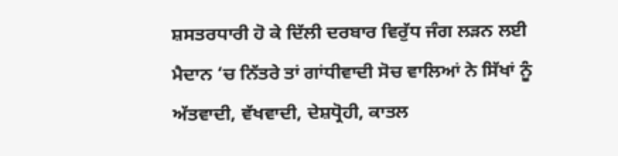ਸ਼ਸਤਰਧਾਰੀ ਹੋ ਕੇ ਦਿੱਲੀ ਦਰਬਾਰ ਵਿਰੁੱਧ ਜੰਗ ਲੜਨ ਲਈ ਮੈਦਾਨ ‘ਚ ਨਿੱਤਰੇ ਤਾਂ ਗਾਂਧੀਵਾਦੀ ਸੋਚ ਵਾਲਿਆਂ ਨੇ ਸਿੱਖਾਂ ਨੂੰ ਅੱਤਵਾਦੀ, ਵੱਖਵਾਦੀ, ਦੇਸ਼ਧ੍ਰੋਹੀ, ਕਾਤਲ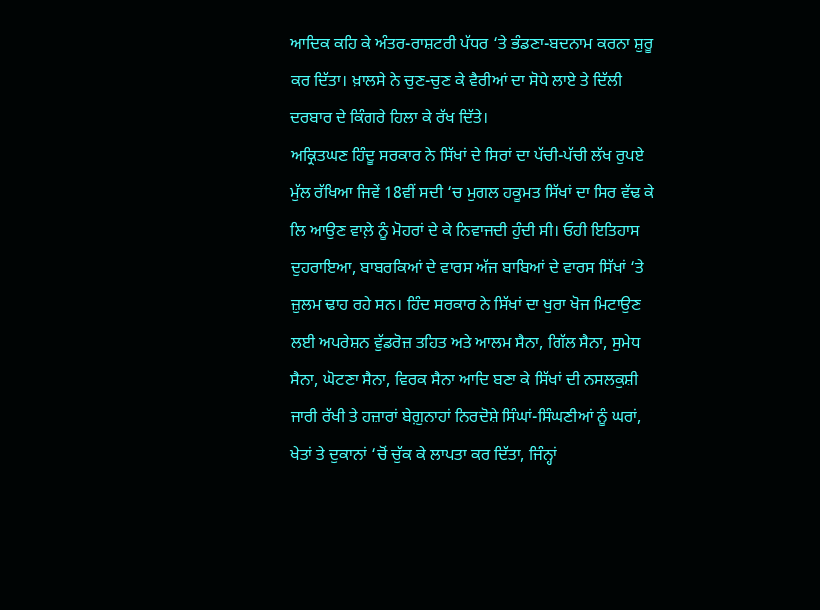ਆਦਿਕ ਕਹਿ ਕੇ ਅੰਤਰ-ਰਾਸ਼ਟਰੀ ਪੱਧਰ ‘ਤੇ ਭੰਡਣਾ-ਬਦਨਾਮ ਕਰਨਾ ਸ਼ੁਰੂ ਕਰ ਦਿੱਤਾ। ਖ਼ਾਲਸੇ ਨੇ ਚੁਣ-ਚੁਣ ਕੇ ਵੈਰੀਆਂ ਦਾ ਸੋਧੇ ਲਾਏ ਤੇ ਦਿੱਲੀ ਦਰਬਾਰ ਦੇ ਕਿੰਗਰੇ ਹਿਲਾ ਕੇ ਰੱਖ ਦਿੱਤੇ।
ਅਕ੍ਰਿਤਘਣ ਹਿੰਦੂ ਸਰਕਾਰ ਨੇ ਸਿੱਖਾਂ ਦੇ ਸਿਰਾਂ ਦਾ ਪੱਚੀ-ਪੱਚੀ ਲੱਖ ਰੁਪਏ ਮੁੱਲ ਰੱਖਿਆ ਜਿਵੇਂ 18ਵੀਂ ਸਦੀ ‘ਚ ਮੁਗਲ ਹਕੂਮਤ ਸਿੱਖਾਂ ਦਾ ਸਿਰ ਵੱਢ ਕੇ ਲਿ ਆਉਣ ਵਾਲ਼ੇ ਨੂੰ ਮੋਹਰਾਂ ਦੇ ਕੇ ਨਿਵਾਜਦੀ ਹੁੰਦੀ ਸੀ। ਓਹੀ ਇਤਿਹਾਸ ਦੁਹਰਾਇਆ, ਬਾਬਰਕਿਆਂ ਦੇ ਵਾਰਸ ਅੱਜ ਬਾਬਿਆਂ ਦੇ ਵਾਰਸ ਸਿੱਖਾਂ ‘ਤੇ ਜ਼ੁਲਮ ਢਾਹ ਰਹੇ ਸਨ। ਹਿੰਦ ਸਰਕਾਰ ਨੇ ਸਿੱਖਾਂ ਦਾ ਖੁਰਾ ਖੋਜ ਮਿਟਾਉਣ ਲਈ ਅਪਰੇਸ਼ਨ ਵੁੱਡਰੋਜ਼ ਤਹਿਤ ਅਤੇ ਆਲਮ ਸੈਨਾ, ਗਿੱਲ ਸੈਨਾ, ਸੁਮੇਧ ਸੈਨਾ, ਘੋਟਣਾ ਸੈਨਾ, ਵਿਰਕ ਸੈਨਾ ਆਦਿ ਬਣਾ ਕੇ ਸਿੱਖਾਂ ਦੀ ਨਸਲਕੁਸ਼ੀ ਜਾਰੀ ਰੱਖੀ ਤੇ ਹਜ਼ਾਰਾਂ ਬੇਗ਼ੁਨਾਹਾਂ ਨਿਰਦੋਸ਼ੇ ਸਿੰਘਾਂ-ਸਿੰਘਣੀਆਂ ਨੂੰ ਘਰਾਂ, ਖੇਤਾਂ ਤੇ ਦੁਕਾਨਾਂ ‘ਚੋਂ ਚੁੱਕ ਕੇ ਲਾਪਤਾ ਕਰ ਦਿੱਤਾ, ਜਿੰਨ੍ਹਾਂ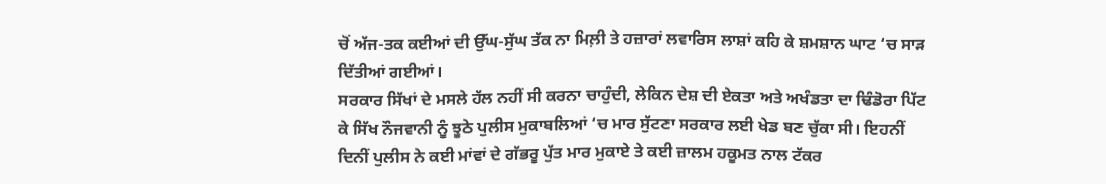ਚੋਂ ਅੱਜ-ਤਕ ਕਈਆਂ ਦੀ ਉੱਘ-ਸੁੱਘ ਤੱਕ ਨਾ ਮਿਲ਼ੀ ਤੇ ਹਜ਼ਾਰਾਂ ਲਵਾਰਿਸ ਲਾਸ਼ਾਂ ਕਹਿ ਕੇ ਸ਼ਮਸ਼ਾਨ ਘਾਟ ‘ਚ ਸਾੜ ਦਿੱਤੀਆਂ ਗਈਆਂ।
ਸਰਕਾਰ ਸਿੱਖਾਂ ਦੇ ਮਸਲੇ ਹੱਲ ਨਹੀਂ ਸੀ ਕਰਨਾ ਚਾਹੁੰਦੀ, ਲੇਕਿਨ ਦੇਸ਼ ਦੀ ਏਕਤਾ ਅਤੇ ਅਖੰਡਤਾ ਦਾ ਢਿੰਡੋਰਾ ਪਿੱਟ ਕੇ ਸਿੱਖ ਨੌਜਵਾਨੀ ਨੂੰ ਝੂਠੇ ਪੁਲੀਸ ਮੁਕਾਬਲਿਆਂ ‘ਚ ਮਾਰ ਸੁੱਟਣਾ ਸਰਕਾਰ ਲਈ ਖੇਡ ਬਣ ਚੁੱਕਾ ਸੀ। ਇਹਨੀਂ ਦਿਨੀਂ ਪੁਲੀਸ ਨੇ ਕਈ ਮਾਂਵਾਂ ਦੇ ਗੱਭਰੂ ਪੁੱਤ ਮਾਰ ਮੁਕਾਏ ਤੇ ਕਈ ਜ਼ਾਲਮ ਹਕੂਮਤ ਨਾਲ ਟੱਕਰ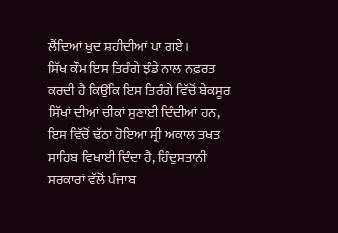ਲੈਂਦਿਆਂ ਖੁਦ ਸ਼ਹੀਦੀਆਂ ਪਾ ਗਏ।
ਸਿੱਖ ਕੌਮ ਇਸ ਤਿਰੰਗੇ ਝੰਡੇ ਨਾਲ ਨਫ਼ਰਤ ਕਰਦੀ ਹੈ ਕਿਉਂਕਿ ਇਸ ਤਿਰੰਗੇ ਵਿੱਚੋਂ ਬੇਕਸੂਰ ਸਿੱਖਾਂ ਦੀਆਂ ਚੀਕਾਂ ਸੁਣਾਈ ਦਿੰਦੀਆਂ ਹਨ, ਇਸ ਵਿੱਚੋਂ ਢੱਠਾ ਹੋਇਆ ਸ੍ਰੀ ਅਕਾਲ ਤਖਤ ਸਾਹਿਬ ਵਿਖਾਈ ਦਿੰਦਾ ਹੈ, ਹਿੰਦੁਸਤਾਨੀ ਸਰਕਾਰਾਂ ਵੱਲੋਂ ਪੰਜਾਬ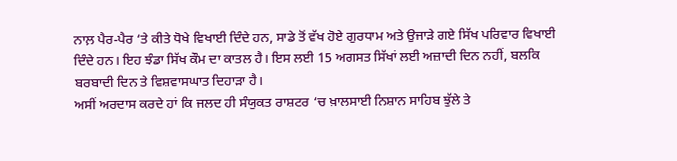ਨਾਲ਼ ਪੈਰ-ਪੈਰ ‘ਤੇ ਕੀਤੇ ਧੋਖੇ ਵਿਖਾਈ ਦਿੰਦੇ ਹਨ, ਸਾਡੇ ਤੋਂ ਵੱਖ ਹੋਏ ਗੁਰਧਾਮ ਅਤੇ ਉਜਾੜੇ ਗਏ ਸਿੱਖ ਪਰਿਵਾਰ ਵਿਖਾਈ ਦਿੰਦੇ ਹਨ। ਇਹ ਝੰਡਾ ਸਿੱਖ ਕੌਮ ਦਾ ਕਾਤਲ ਹੈ। ਇਸ ਲਈ 15 ਅਗਸਤ ਸਿੱਖਾਂ ਲਈ ਅਜ਼ਾਦੀ ਦਿਨ ਨਹੀਂ, ਬਲਕਿ ਬਰਬਾਦੀ ਦਿਨ ਤੇ ਵਿਸ਼ਵਾਸਘਾਤ ਦਿਹਾੜਾ ਹੈ।
ਅਸੀਂ ਅਰਦਾਸ ਕਰਦੇ ਹਾਂ ਕਿ ਜਲਦ ਹੀ ਸੰਯੁਕਤ ਰਾਸ਼ਟਰ ‘ਚ ਖ਼ਾਲਸਾਈ ਨਿਸ਼ਾਨ ਸਾਹਿਬ ਝੁੱਲੇ ਤੇ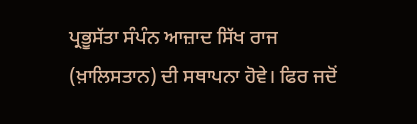ਪ੍ਰਭੂਸੱਤਾ ਸੰਪੰਨ ਆਜ਼ਾਦ ਸਿੱਖ ਰਾਜ (ਖ਼ਾਲਿਸਤਾਨ) ਦੀ ਸਥਾਪਨਾ ਹੋਵੇ। ਫਿਰ ਜਦੋਂ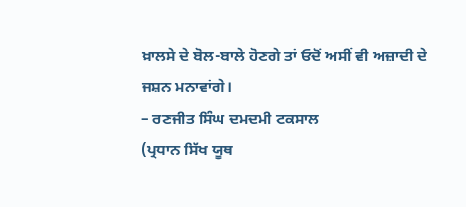ਖ਼ਾਲਸੇ ਦੇ ਬੋਲ-ਬਾਲੇ ਹੋਣਗੇ ਤਾਂ ਓਦੋਂ ਅਸੀਂ ਵੀ ਅਜ਼ਾਦੀ ਦੇ ਜਸ਼ਨ ਮਨਾਵਾਂਗੇ।
– ਰਣਜੀਤ ਸਿੰਘ ਦਮਦਮੀ ਟਕਸਾਲ
(ਪ੍ਰਧਾਨ ਸਿੱਖ ਯੂਥ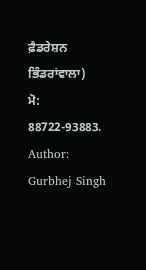ਫ਼ੈਡਰੇਸ਼ਨ ਭਿੰਡਰਾਂਵਾਲਾ)
ਮੋ: 88722-93883.
Author: Gurbhej Singh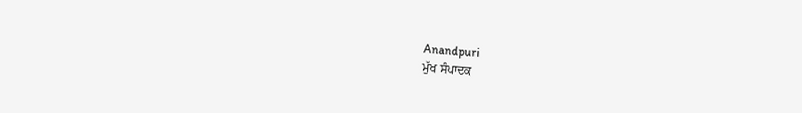Anandpuri
ਮੁੱਖ ਸੰਪਾਦਕ